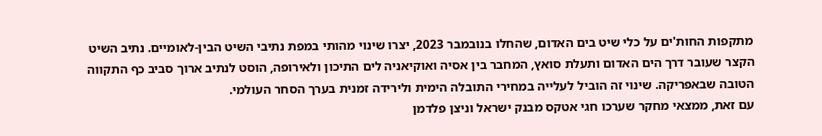מתקפות החות'ים על כלי שיט בים האדום, שהחלו בנובמבר 2023, יצרו שינוי מהותי במפת נתיבי השיט הבין-לאומיים. נתיב השיט הקצר שעובר דרך הים האדום ותעלת סואץ, המחבר בין אסיה ואוקיאניה לים התיכון ולאירופה, הוסט לנתיב ארוך סביב כף התקווה הטובה שבאפריקה. שינוי זה הוביל לעלייה במחירי התובלה הימית ולירידה זמנית בערך הסחר העולמי.
עם זאת, ממצאי מחקר שערכו חגי אטקס מבנק ישראל וניצן פלדמן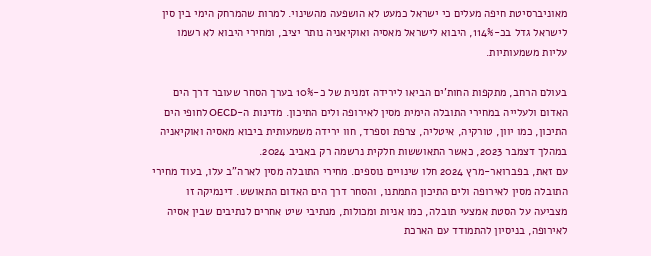מאוניברסיטת חיפה מעלים כי ישראל כמעט לא הושפעה מהשינוי. למרות שהמרחק הימי בין סין לישראל גדל בכ-114%, היבוא לישראל מאסיה ואוקיאניה נותר יציב, ומחירי היבוא לא רשמו עליות משמעותיות.

בעולם הרחב, מתקפות החות'ים הביאו לירידה זמנית של כ-10% בערך הסחר שעובר דרך הים האדום ולעלייה במחירי התובלה הימית מסין לאירופה ולים התיכון. מדינות ה-OECD לחופי הים התיכון, כמו יוון, טורקיה, איטליה, צרפת וספרד, חוו ירידה משמעותית ביבוא מאסיה ואוקיאניה במהלך דצמבר 2023, כאשר התאוששות חלקית נרשמה רק באביב 2024.
עם זאת, בפברואר-מרץ 2024 חלו שינויים נוספים. מחירי התובלה מסין לארה"ב עלו, בעוד מחירי התובלה מסין לאירופה ולים התיכון התמתנו, והסחר דרך הים האדום התאושש. דינמיקה זו מצביעה על הסטת אמצעי תובלה, כמו אניות ומכולות, מנתיבי שיט אחרים לנתיבים שבין אסיה לאירופה, בניסיון להתמודד עם הארכת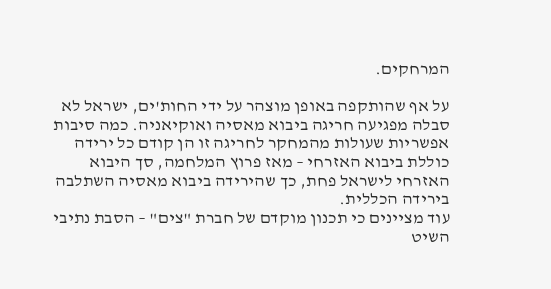המרחקים.

על אף שהותקפה באופן מוצהר על ידי החות'ים, ישראל לא סבלה מפגיעה חריגה ביבוא מאסיה ואוקיאניה. כמה סיבות אפשריות שעולות מהמחקר לחריגה זו הן קודם כל ירידה כוללת ביבוא האזרחי – מאז פרוץ המלחמה, סך היבוא האזרחי לישראל פחת, כך שהירידה ביבוא מאסיה השתלבה בירידה הכללית.
עוד מציינים כי תכנון מוקדם של חברת "צים" – הסבת נתיבי השיט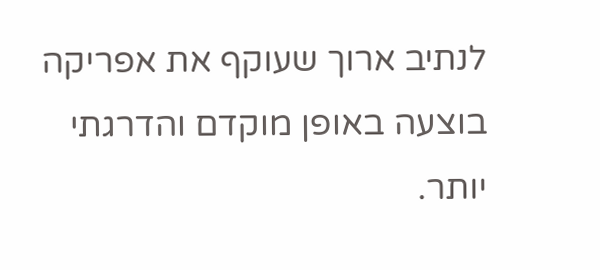לנתיב ארוך שעוקף את אפריקה בוצעה באופן מוקדם והדרגתי יותר.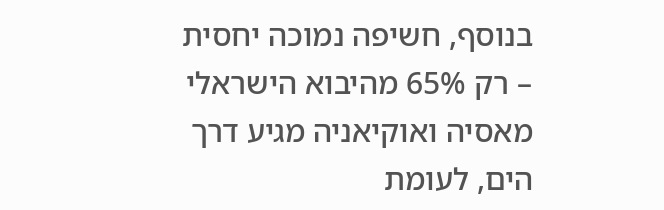בנוסף, חשיפה נמוכה יחסית – רק 65% מהיבוא הישראלי מאסיה ואוקיאניה מגיע דרך הים, לעומת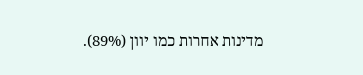מדינות אחרות כמו יוון (89%).